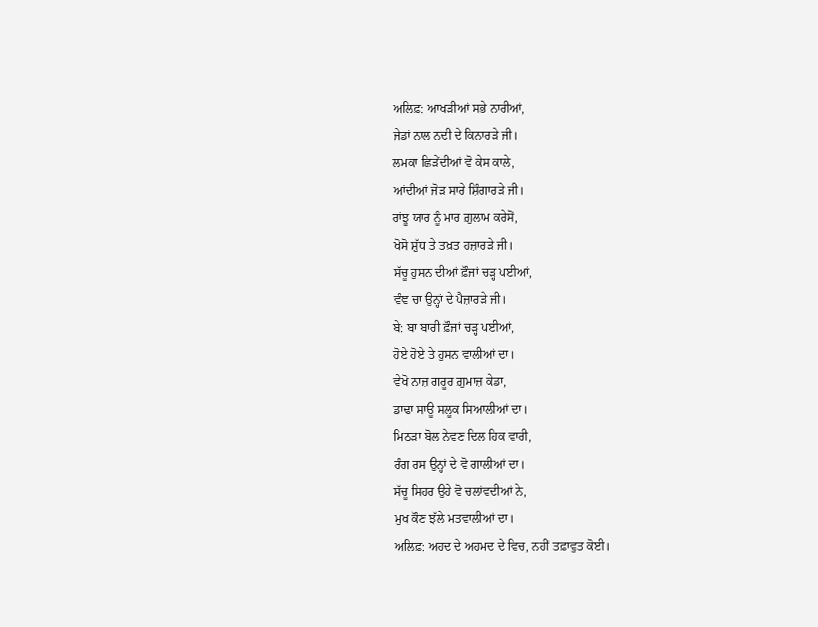ਅਲਿਫ਼: ਆਖੜੀਆਂ ਸਭੇ ਨਾਰੀਆਂ,
ਜੇਡਾਂ ਨਾਲ ਨਦੀ ਦੇ ਕਿਨਾਰੜੇ ਜੀ।
ਲਮਕਾ ਛਿੜੇਂਦੀਆਂ ਵੋ ਕੇਸ ਕਾਲੇ,
ਆਂਦੀਆਂ ਜੋੜ ਸਾਰੇ ਸ਼ਿੰਗਾਰੜੇ ਜੀ।
ਰਾਂਝੂ ਯਾਰ ਨੂੰ ਮਾਰ ਗ਼ੁਲਾਮ ਕਰੇਸੋਂ,
ਖੋਸੋ ਸ਼ੁੱਧ ਤੇ ਤਖ਼ਤ ਹਜ਼ਾਰੜੇ ਜੀ।
ਸੱਚੂ ਹੁਸਨ ਦੀਆਂ ਫ਼ੌਜਾਂ ਚੜ੍ਹ ਪਈਆਂ,
ਵੰਞ ਚਾ ਉਨ੍ਹਾਂ ਦੇ ਪੈਜ਼ਾਰੜੇ ਜੀ।
ਬੇ: ਬਾ ਬਾਰੀ ਫ਼ੌਜਾਂ ਚੜ੍ਹ ਪਈਆਂ,
ਹੋਏ ਹੋਏ ਤੇ ਹੁਸਨ ਵਾਲੀਆਂ ਦਾ।
ਵੇਖੋ ਨਾਜ਼ ਗਰੂਰ ਗ਼ੁਮਾਜ਼ ਕੇਡਾ,
ਡਾਢਾ ਸਾਊ ਸਲੂਕ ਸਿਆਲੀਆਂ ਦਾ।
ਮਿਠੜਾ ਬੋਲ ਨੇਵਣ ਦਿਲ ਹਿਕ ਵਾਰੀ,
ਰੰਗ ਰਸ ਉਨ੍ਹਾਂ ਦੇ ਵੋ ਗਾਲੀਆਂ ਦਾ।
ਸੱਚੂ ਸਿਹਰ ਉਹੇ ਵੋ ਚਲਾਂਵਦੀਆਂ ਨੇ,
ਮੁਖ ਕੌਣ ਝੱਲੇ ਮਤਵਾਲੀਆਂ ਦਾ।
ਅਲਿਫ਼: ਅਹਦ ਦੇ ਅਹਮਦ ਦੇ ਵਿਚ, ਨਹੀਂ ਤਫ਼ਾਵੁਤ ਕੋਈ।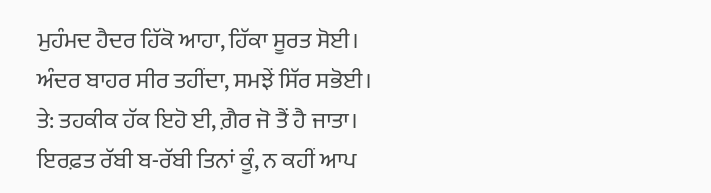ਮੁਹੰਮਦ ਹੈਦਰ ਹਿੱਕੋ ਆਹਾ, ਹਿੱਕਾ ਸੂਰਤ ਸੋਈ।
ਅੰਦਰ ਬਾਹਰ ਸੀਰ ਤਹੀਂਦਾ, ਸਮਝੇਂ ਸਿੱਰ ਸਭੋਈ।
ਤੇ: ਤਹਕੀਕ ਹੱਕ ਇਹੋ ਈ, ਗ਼ੈਰ ਜੋ ਤੈਂ ਹੈ ਜਾਤਾ।
ਇਰਫ਼ਤ ਰੱਬੀ ਬ-ਰੱਬੀ ਤਿਨਾਂ ਕੂੰ, ਨ ਕਹੀਂ ਆਪ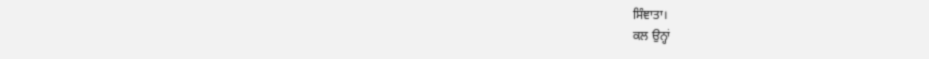ਸਿੰਞਾਤਾ।
ਕਲ ਉਨ੍ਹਾਂ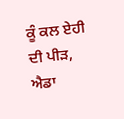ਕੂੰ ਕਲ ਏਹੀ ਦੀ ਪੀੜ, ਐਡਾ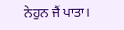ਨੇਹੁਨ ਜੈਂ ਪਾਤਾ।